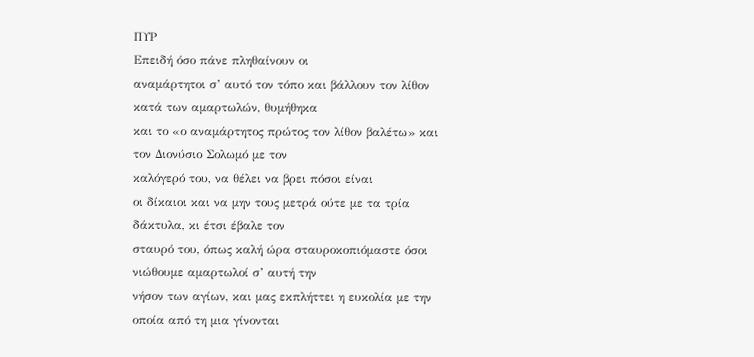ΠΥΡ
Επειδή όσο πάνε πληθαίνουν οι
αναμάρτητοι σ’ αυτό τον τόπο και βάλλουν τον λίθον κατά των αμαρτωλών, θυμήθηκα
και το «ο αναμάρτητος πρώτος τον λίθον βαλέτω» και τον Διονύσιο Σολωμό με τον
καλόγερό του, να θέλει να βρει πόσοι είναι
οι δίκαιοι και να μην τους μετρά ούτε με τα τρία δάκτυλα, κι έτσι έβαλε τον
σταυρό του, όπως καλή ώρα σταυροκοπιόμαστε όσοι νιώθουμε αμαρτωλοί σ’ αυτή την
νήσον των αγίων, και μας εκπλήττει η ευκολία με την οποία από τη μια γίνονται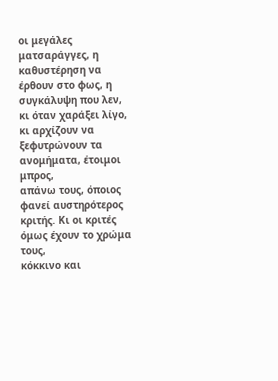οι μεγάλες ματσαράγγες, η καθυστέρηση να έρθουν στο φως, η συγκάλυψη που λεν,
κι όταν χαράξει λίγο, κι αρχίζουν να ξεφυτρώνουν τα ανομήματα, έτοιμοι μπρος,
απάνω τους, όποιος φανεί αυστηρότερος κριτής. Κι οι κριτές όμως έχουν το χρώμα τους,
κόκκινο και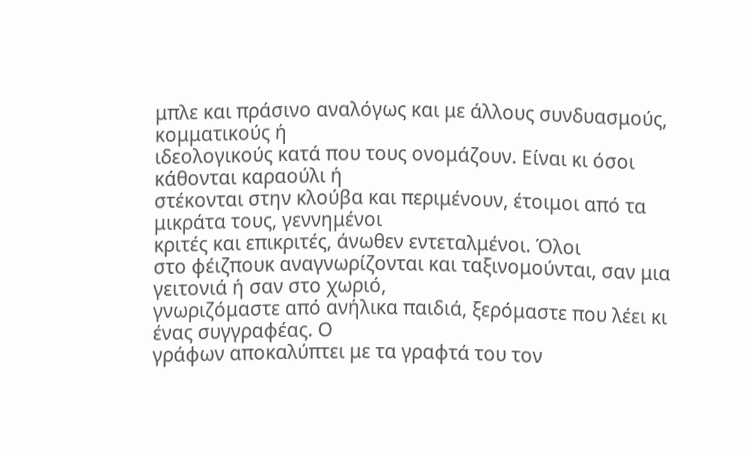μπλε και πράσινο αναλόγως και με άλλους συνδυασμούς, κομματικούς ή
ιδεολογικούς κατά που τους ονομάζουν. Είναι κι όσοι κάθονται καραούλι ή
στέκονται στην κλούβα και περιμένουν, έτοιμοι από τα μικράτα τους, γεννημένοι
κριτές και επικριτές, άνωθεν εντεταλμένοι. Όλοι
στο φέιζπουκ αναγνωρίζονται και ταξινομούνται, σαν μια γειτονιά ή σαν στο χωριό,
γνωριζόμαστε από ανήλικα παιδιά, ξερόμαστε που λέει κι ένας συγγραφέας. Ο
γράφων αποκαλύπτει με τα γραφτά του τον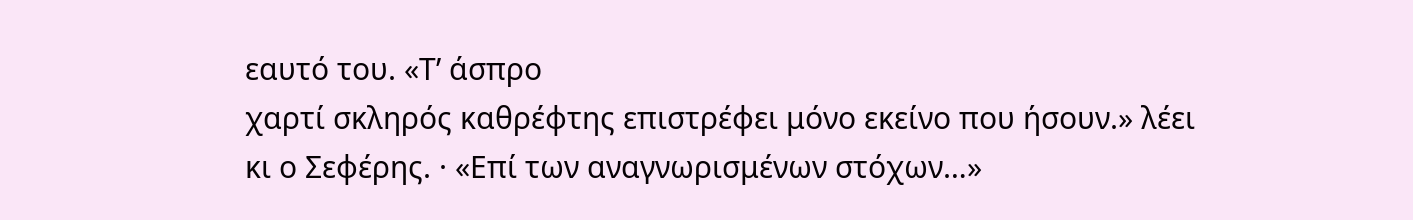εαυτό του. «Τ’ άσπρο
χαρτί σκληρός καθρέφτης επιστρέφει μόνο εκείνο που ήσουν.» λέει κι ο Σεφέρης. · «Επί των αναγνωρισμένων στόχων…»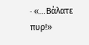· «…Βάλατε πυρ!»